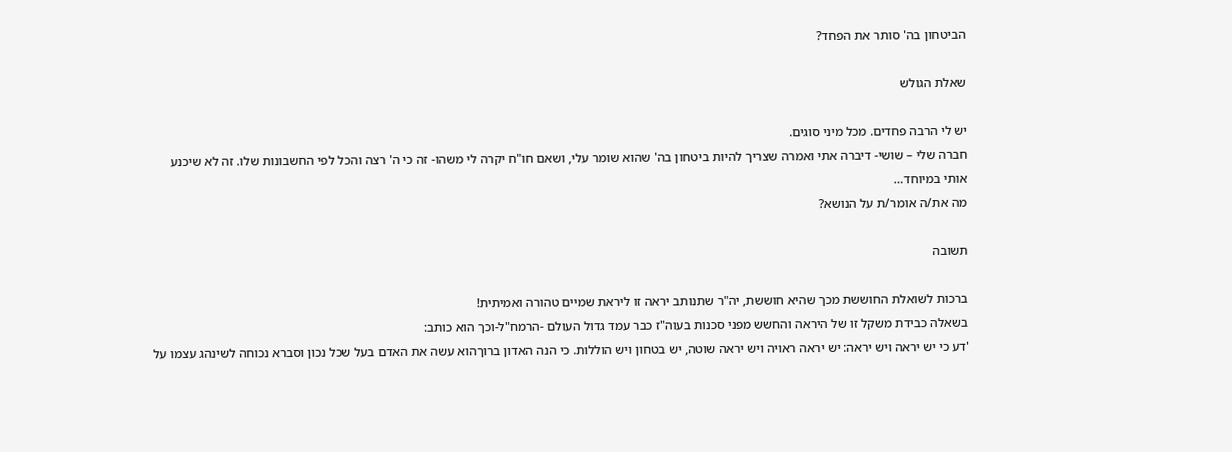הביטחון בה' סותר את הפחד?

שאלת הגולש

יש לי הרבה פחדים. מכל מיני סוגים.
חברה שלי – שושי- דיברה אתי ואמרה שצריך להיות ביטחון בה' שהוא שומר עלי, ושאם חו"ח יקרה לי משהו- זה כי ה' רצה והכל לפי החשבונות שלו. זה לא שיכנע אותי במיוחד…
מה את/ה אומר/ת על הנושא?

תשובה

ברכות לשואלת החוששת מכך שהיא חוששת, יה"ר שתנותב יראה זו ליראת שמיים טהורה ואמיתית!
בשאלה כבידת משקל זו של היראה והחשש מפני סכנות בעוה"ז כבר עמד גדול העולם -הרמח"ל-וכך הוא כותב:
'דע כי יש יראה ויש יראה: יש יראה ראויה ויש יראה שוטה, יש בטחון ויש הוללות. כי הנה האדון ברוךהוא עשה את האדם בעל שכל נכון וסברא נכוחה לשינהג עצמו על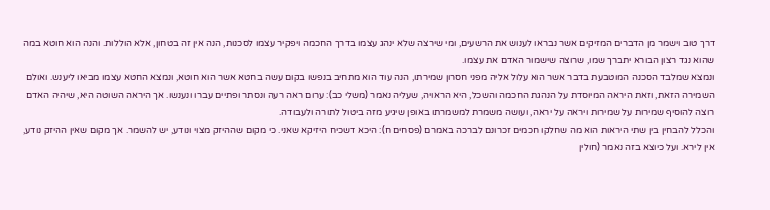דרך טוב וישמר מן הדברים המזיקים אשר נבראו לענוש את הרשעים, ומי שירצה שלא ינהג עצמו בדרך החכמה ויפקיר עצמו לסכנות, הנה אין זה בטחון, אלא הוללות. והנה הוא חוטא במה שהוא נגד רצון הבורא יתברך שמו, שרוצה שישמור האדם את עצמו.
ונמצא שמלבד הסכנה המוטבעת בדבר אשר הוא עלול אליה מפני חסרון שמירתו, הנה עוד הוא מתחיב בנפשו בקום עשה בחטא אשר הוא חוטא, ונמצא החטא עצמו מביאו ליענש. ואולם השמירה הזאת, וזאת היראה המיוסדת על הנהגת החכמה והשכל, היא הראויה, שעליה נאמר (משלי כב): ערום ראה רעה ונסתר ופתיים עברו ונענשו. אך היראה השוטה היא, שיהיה האדם רוצה להוסיף שמירות על שמירות ויראה על יראה, ועושה משמרת למשמרתו באופן שיגיע מזה ביטול לתורה ולעבודה.
והכלל להבחין בין שתי היראות הוא מה שחלקו חכמים זכרונם לברכה באמרם (פסחים ח): היכא דשכיח היזיקא שאני. כי מקום שההיזק מצוי ונודע, יש להשמר. אך מקום שאין ההיזק נודע, אין לירא. ועל כיוצא בזה נאמר (חולין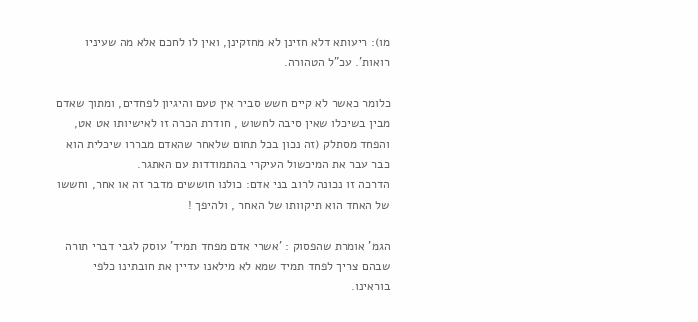מו): ריעותא דלא חזינן לא מחזקינן, ואין לו לחכם אלא מה שעיניו רואות'. עכ"ל הטהורה.

כלומר כאשר לא קיים חשש סביר אין טעם והיגיון לפחדים, ומתוך שאדם מבין בשיכלו שאין סיבה לחשוש , חודרת הכרה זו לאישיותו אט אט, והפחד מסתלק (זה נכון בכל תחום שלאחר שהאדם מבררו שיכלית הוא כבר עבר את המיכשול העיקרי בהתמודדות עם האתגר.
הדרכה זו נכונה לרוב בני אדם: כולנו חוששים מדבר זה או אחר, וחששו של האחד הוא תיקוותו של האחר , ולהיפך !

הגמ' אומרת שהפסוק : 'אשרי אדם מפחד תמיד' עוסק לגבי דברי תורה שבהם צריך לפחד תמיד שמא לא מילאנו עדיין את חובתינו כלפי בוראינו.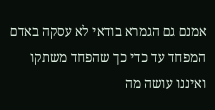אמנם גם הגמרא בודאי לא עסקה באדם המפחד עד כדי כך שהפחד משתקו ואיננו עושה מה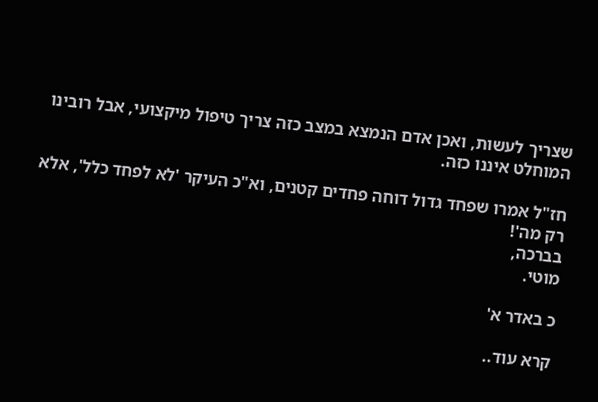שצריך לעשות, ואכן אדם הנמצא במצב כזה צריך טיפול מיקצועי, אבל רובינו המוחלט איננו כזה.

חז"ל אמרו שפחד גדול דוחה פחדים קטנים, וא"כ העיקר 'לא לפחד כלל', אלא רק מה'!
בברכה,
מוטי.

כ באדר א'

קרא עוד..